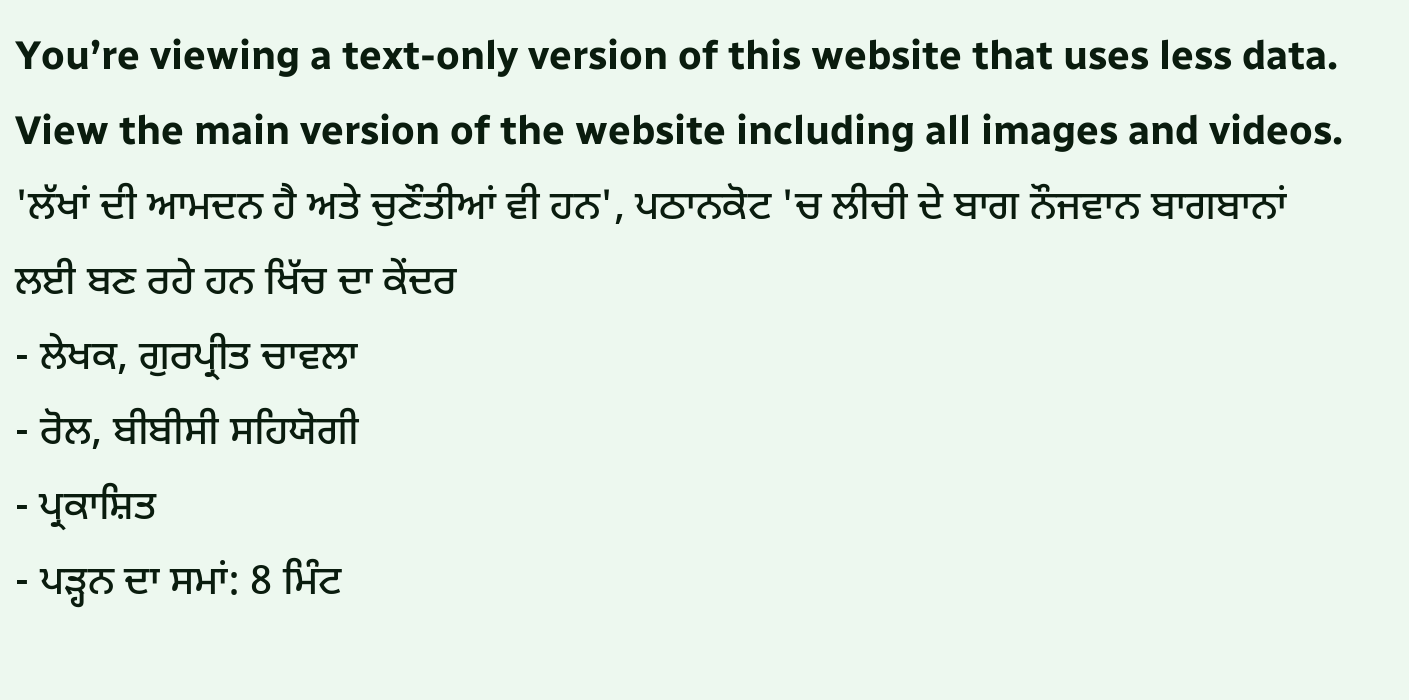You’re viewing a text-only version of this website that uses less data. View the main version of the website including all images and videos.
'ਲੱਖਾਂ ਦੀ ਆਮਦਨ ਹੈ ਅਤੇ ਚੁਣੌਤੀਆਂ ਵੀ ਹਨ', ਪਠਾਨਕੋਟ 'ਚ ਲੀਚੀ ਦੇ ਬਾਗ ਨੌਜਵਾਨ ਬਾਗਬਾਨਾਂ ਲਈ ਬਣ ਰਹੇ ਹਨ ਖਿੱਚ ਦਾ ਕੇਂਦਰ
- ਲੇਖਕ, ਗੁਰਪ੍ਰੀਤ ਚਾਵਲਾ
- ਰੋਲ, ਬੀਬੀਸੀ ਸਹਿਯੋਗੀ
- ਪ੍ਰਕਾਸ਼ਿਤ
- ਪੜ੍ਹਨ ਦਾ ਸਮਾਂ: 8 ਮਿੰਟ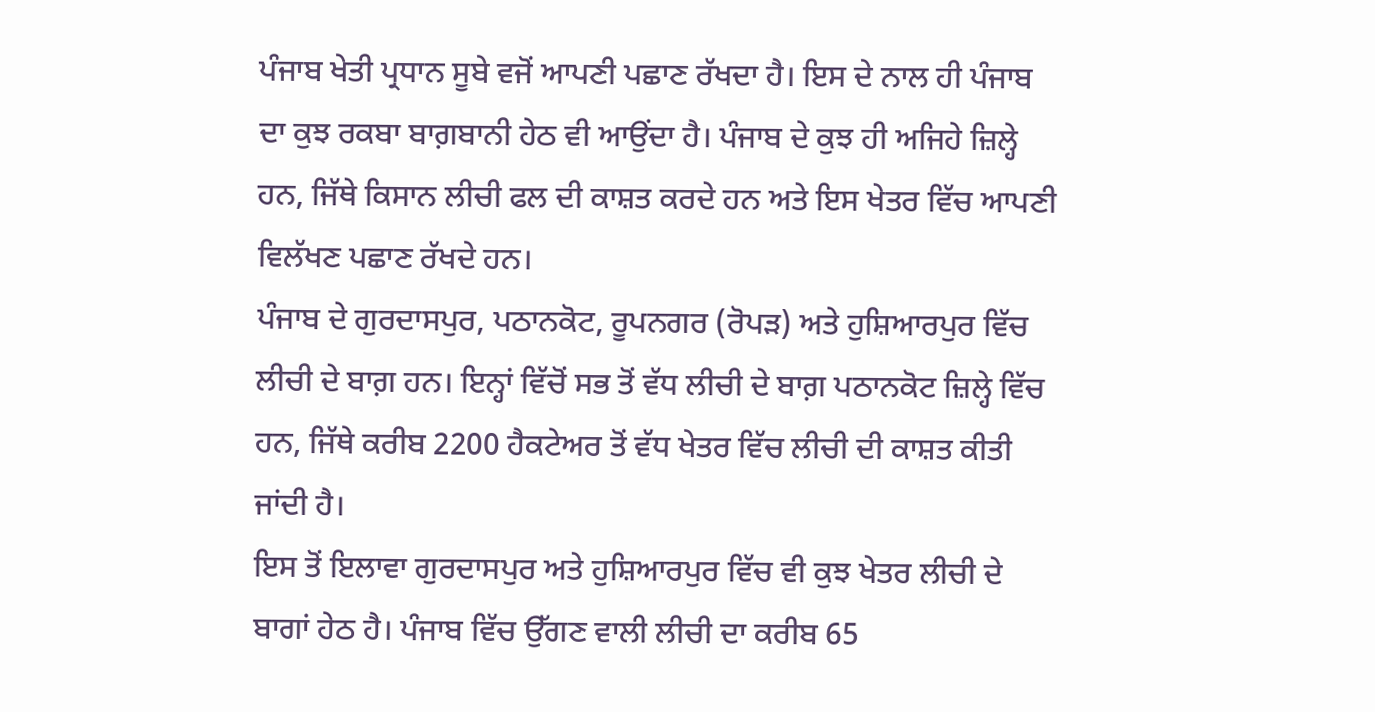ਪੰਜਾਬ ਖੇਤੀ ਪ੍ਰਧਾਨ ਸੂਬੇ ਵਜੋਂ ਆਪਣੀ ਪਛਾਣ ਰੱਖਦਾ ਹੈ। ਇਸ ਦੇ ਨਾਲ ਹੀ ਪੰਜਾਬ ਦਾ ਕੁਝ ਰਕਬਾ ਬਾਗ਼ਬਾਨੀ ਹੇਠ ਵੀ ਆਉਂਦਾ ਹੈ। ਪੰਜਾਬ ਦੇ ਕੁਝ ਹੀ ਅਜਿਹੇ ਜ਼ਿਲ੍ਹੇ ਹਨ, ਜਿੱਥੇ ਕਿਸਾਨ ਲੀਚੀ ਫਲ ਦੀ ਕਾਸ਼ਤ ਕਰਦੇ ਹਨ ਅਤੇ ਇਸ ਖੇਤਰ ਵਿੱਚ ਆਪਣੀ ਵਿਲੱਖਣ ਪਛਾਣ ਰੱਖਦੇ ਹਨ।
ਪੰਜਾਬ ਦੇ ਗੁਰਦਾਸਪੁਰ, ਪਠਾਨਕੋਟ, ਰੂਪਨਗਰ (ਰੋਪੜ) ਅਤੇ ਹੁਸ਼ਿਆਰਪੁਰ ਵਿੱਚ ਲੀਚੀ ਦੇ ਬਾਗ਼ ਹਨ। ਇਨ੍ਹਾਂ ਵਿੱਚੋਂ ਸਭ ਤੋਂ ਵੱਧ ਲੀਚੀ ਦੇ ਬਾਗ਼ ਪਠਾਨਕੋਟ ਜ਼ਿਲ੍ਹੇ ਵਿੱਚ ਹਨ, ਜਿੱਥੇ ਕਰੀਬ 2200 ਹੈਕਟੇਅਰ ਤੋਂ ਵੱਧ ਖੇਤਰ ਵਿੱਚ ਲੀਚੀ ਦੀ ਕਾਸ਼ਤ ਕੀਤੀ ਜਾਂਦੀ ਹੈ।
ਇਸ ਤੋਂ ਇਲਾਵਾ ਗੁਰਦਾਸਪੁਰ ਅਤੇ ਹੁਸ਼ਿਆਰਪੁਰ ਵਿੱਚ ਵੀ ਕੁਝ ਖੇਤਰ ਲੀਚੀ ਦੇ ਬਾਗਾਂ ਹੇਠ ਹੈ। ਪੰਜਾਬ ਵਿੱਚ ਉੱਗਣ ਵਾਲੀ ਲੀਚੀ ਦਾ ਕਰੀਬ 65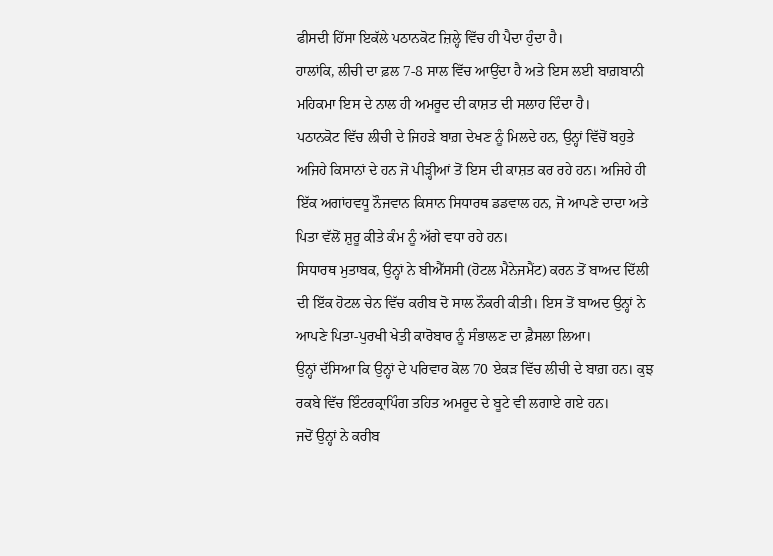ਫੀਸਦੀ ਹਿੱਸਾ ਇਕੱਲੇ ਪਠਾਨਕੋਟ ਜ਼ਿਲ੍ਹੇ ਵਿੱਚ ਹੀ ਪੈਦਾ ਹੁੰਦਾ ਹੈ।
ਹਾਲਾਂਕਿ, ਲੀਚੀ ਦਾ ਫ਼ਲ 7-8 ਸਾਲ ਵਿੱਚ ਆਉਂਦਾ ਹੈ ਅਤੇ ਇਸ ਲਈ ਬਾਗ਼ਬਾਨੀ ਮਹਿਕਮਾ ਇਸ ਦੇ ਨਾਲ ਹੀ ਅਮਰੂਦ ਦੀ ਕਾਸ਼ਤ ਦੀ ਸਲਾਹ ਦਿੰਦਾ ਹੈ।
ਪਠਾਨਕੋਟ ਵਿੱਚ ਲੀਚੀ ਦੇ ਜਿਹੜੇ ਬਾਗ਼ ਦੇਖਣ ਨੂੰ ਮਿਲਦੇ ਹਨ, ਉਨ੍ਹਾਂ ਵਿੱਚੋਂ ਬਹੁਤੇ ਅਜਿਹੇ ਕਿਸਾਨਾਂ ਦੇ ਹਨ ਜੋ ਪੀੜ੍ਹੀਆਂ ਤੋਂ ਇਸ ਦੀ ਕਾਸ਼ਤ ਕਰ ਰਹੇ ਹਨ। ਅਜਿਹੇ ਹੀ ਇੱਕ ਅਗਾਂਹਵਧੂ ਨੌਜਵਾਨ ਕਿਸਾਨ ਸਿਧਾਰਥ ਡਡਵਾਲ ਹਨ, ਜੋ ਆਪਣੇ ਦਾਦਾ ਅਤੇ ਪਿਤਾ ਵੱਲੋਂ ਸ਼ੁਰੂ ਕੀਤੇ ਕੰਮ ਨੂੰ ਅੱਗੇ ਵਧਾ ਰਹੇ ਹਨ।
ਸਿਧਾਰਥ ਮੁਤਾਬਕ, ਉਨ੍ਹਾਂ ਨੇ ਬੀਐੱਸਸੀ (ਹੋਟਲ ਮੈਨੇਜਮੈਂਟ) ਕਰਨ ਤੋਂ ਬਾਅਦ ਦਿੱਲੀ ਦੀ ਇੱਕ ਹੋਟਲ ਚੇਨ ਵਿੱਚ ਕਰੀਬ ਦੋ ਸਾਲ ਨੌਕਰੀ ਕੀਤੀ। ਇਸ ਤੋਂ ਬਾਅਦ ਉਨ੍ਹਾਂ ਨੇ ਆਪਣੇ ਪਿਤਾ-ਪੁਰਖੀ ਖੇਤੀ ਕਾਰੋਬਾਰ ਨੂੰ ਸੰਭਾਲਣ ਦਾ ਫ਼ੈਸਲਾ ਲਿਆ।
ਉਨ੍ਹਾਂ ਦੱਸਿਆ ਕਿ ਉਨ੍ਹਾਂ ਦੇ ਪਰਿਵਾਰ ਕੋਲ 70 ਏਕੜ ਵਿੱਚ ਲੀਚੀ ਦੇ ਬਾਗ਼ ਹਨ। ਕੁਝ ਰਕਬੇ ਵਿੱਚ ਇੰਟਰਕ੍ਰਾਪਿੰਗ ਤਹਿਤ ਅਮਰੂਦ ਦੇ ਬੂਟੇ ਵੀ ਲਗਾਏ ਗਏ ਹਨ।
ਜਦੋਂ ਉਨ੍ਹਾਂ ਨੇ ਕਰੀਬ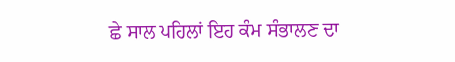ਛੇ ਸਾਲ ਪਹਿਲਾਂ ਇਹ ਕੰਮ ਸੰਭਾਲਣ ਦਾ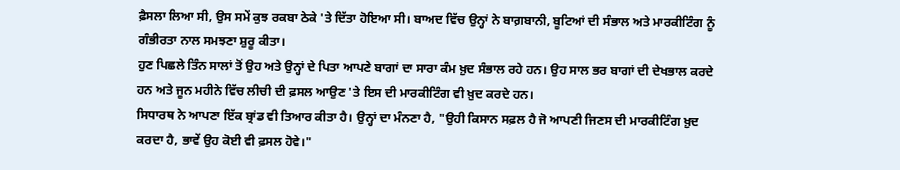ਫ਼ੈਸਲਾ ਲਿਆ ਸੀ, ਉਸ ਸਮੇਂ ਕੁਝ ਰਕਬਾ ਠੇਕੇ 'ਤੇ ਦਿੱਤਾ ਹੋਇਆ ਸੀ। ਬਾਅਦ ਵਿੱਚ ਉਨ੍ਹਾਂ ਨੇ ਬਾਗ਼ਬਾਨੀ, ਬੂਟਿਆਂ ਦੀ ਸੰਭਾਲ ਅਤੇ ਮਾਰਕੀਟਿੰਗ ਨੂੰ ਗੰਭੀਰਤਾ ਨਾਲ ਸਮਝਣਾ ਸ਼ੁਰੂ ਕੀਤਾ।
ਹੁਣ ਪਿਛਲੇ ਤਿੰਨ ਸਾਲਾਂ ਤੋਂ ਉਹ ਅਤੇ ਉਨ੍ਹਾਂ ਦੇ ਪਿਤਾ ਆਪਣੇ ਬਾਗਾਂ ਦਾ ਸਾਰਾ ਕੰਮ ਖ਼ੁਦ ਸੰਭਾਲ ਰਹੇ ਹਨ। ਉਹ ਸਾਲ ਭਰ ਬਾਗਾਂ ਦੀ ਦੇਖਭਾਲ ਕਰਦੇ ਹਨ ਅਤੇ ਜੂਨ ਮਹੀਨੇ ਵਿੱਚ ਲੀਚੀ ਦੀ ਫ਼ਸਲ ਆਉਣ 'ਤੇ ਇਸ ਦੀ ਮਾਰਕੀਟਿੰਗ ਵੀ ਖ਼ੁਦ ਕਰਦੇ ਹਨ।
ਸਿਧਾਰਥ ਨੇ ਆਪਣਾ ਇੱਕ ਬ੍ਰਾਂਡ ਵੀ ਤਿਆਰ ਕੀਤਾ ਹੈ। ਉਨ੍ਹਾਂ ਦਾ ਮੰਨਣਾ ਹੈ, "ਉਹੀ ਕਿਸਾਨ ਸਫ਼ਲ ਹੈ ਜੋ ਆਪਣੀ ਜਿਣਸ ਦੀ ਮਾਰਕੀਟਿੰਗ ਖ਼ੁਦ ਕਰਦਾ ਹੈ, ਭਾਵੇਂ ਉਹ ਕੋਈ ਵੀ ਫ਼ਸਲ ਹੋਵੇ।"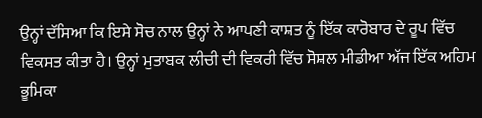ਉਨ੍ਹਾਂ ਦੱਸਿਆ ਕਿ ਇਸੇ ਸੋਚ ਨਾਲ ਉਨ੍ਹਾਂ ਨੇ ਆਪਣੀ ਕਾਸ਼ਤ ਨੂੰ ਇੱਕ ਕਾਰੋਬਾਰ ਦੇ ਰੂਪ ਵਿੱਚ ਵਿਕਸਤ ਕੀਤਾ ਹੈ। ਉਨ੍ਹਾਂ ਮੁਤਾਬਕ ਲੀਚੀ ਦੀ ਵਿਕਰੀ ਵਿੱਚ ਸੋਸ਼ਲ ਮੀਡੀਆ ਅੱਜ ਇੱਕ ਅਹਿਮ ਭੂਮਿਕਾ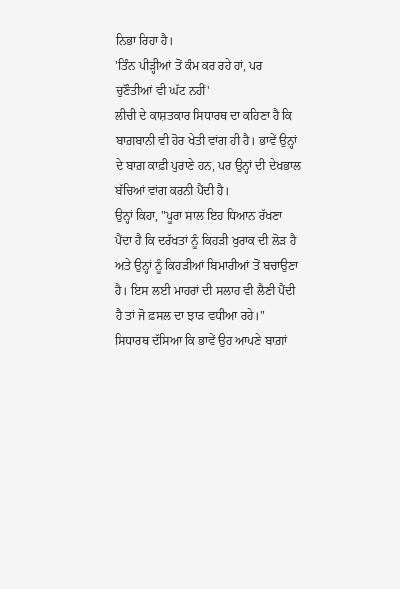ਨਿਭਾ ਰਿਹਾ ਹੈ।
'ਤਿੰਨ ਪੀੜ੍ਹੀਆਂ ਤੋਂ ਕੰਮ ਕਰ ਰਹੇ ਹਾਂ, ਪਰ ਚੁਣੌਤੀਆਂ ਵੀ ਘੱਟ ਨਹੀਂ'
ਲੀਚੀ ਦੇ ਕਾਸ਼ਤਕਾਰ ਸਿਧਾਰਥ ਦਾ ਕਹਿਣਾ ਹੈ ਕਿ ਬਾਗ਼ਬਾਨੀ ਵੀ ਹੋਰ ਖੇਤੀ ਵਾਂਗ ਹੀ ਹੈ। ਭਾਵੇਂ ਉਨ੍ਹਾਂ ਦੇ ਬਾਗ਼ ਕਾਫ਼ੀ ਪੁਰਾਣੇ ਹਨ, ਪਰ ਉਨ੍ਹਾਂ ਦੀ ਦੇਖਭਾਲ ਬੱਚਿਆਂ ਵਾਂਗ ਕਰਨੀ ਪੈਂਦੀ ਹੈ।
ਉਨ੍ਹਾਂ ਕਿਹਾ, "ਪੂਰਾ ਸਾਲ ਇਹ ਧਿਆਨ ਰੱਖਣਾ ਪੈਂਦਾ ਹੈ ਕਿ ਦਰੱਖਤਾਂ ਨੂੰ ਕਿਹੜੀ ਖੁਰਾਕ ਦੀ ਲੋੜ ਹੈ ਅਤੇ ਉਨ੍ਹਾਂ ਨੂੰ ਕਿਹੜੀਆਂ ਬਿਮਾਰੀਆਂ ਤੋਂ ਬਚਾਉਣਾ ਹੈ। ਇਸ ਲਈ ਮਾਹਰਾਂ ਦੀ ਸਲਾਹ ਵੀ ਲੈਣੀ ਪੈਂਦੀ ਹੈ ਤਾਂ ਜੋ ਫ਼ਸਲ ਦਾ ਝਾੜ ਵਧੀਆ ਰਹੇ।"
ਸਿਧਾਰਥ ਦੱਸਿਆ ਕਿ ਭਾਵੇਂ ਉਹ ਆਪਣੇ ਬਾਗ਼ਾਂ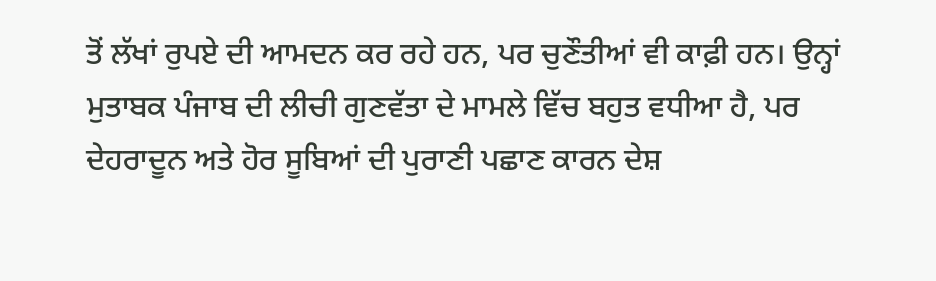ਤੋਂ ਲੱਖਾਂ ਰੁਪਏ ਦੀ ਆਮਦਨ ਕਰ ਰਹੇ ਹਨ, ਪਰ ਚੁਣੌਤੀਆਂ ਵੀ ਕਾਫ਼ੀ ਹਨ। ਉਨ੍ਹਾਂ ਮੁਤਾਬਕ ਪੰਜਾਬ ਦੀ ਲੀਚੀ ਗੁਣਵੱਤਾ ਦੇ ਮਾਮਲੇ ਵਿੱਚ ਬਹੁਤ ਵਧੀਆ ਹੈ, ਪਰ ਦੇਹਰਾਦੂਨ ਅਤੇ ਹੋਰ ਸੂਬਿਆਂ ਦੀ ਪੁਰਾਣੀ ਪਛਾਣ ਕਾਰਨ ਦੇਸ਼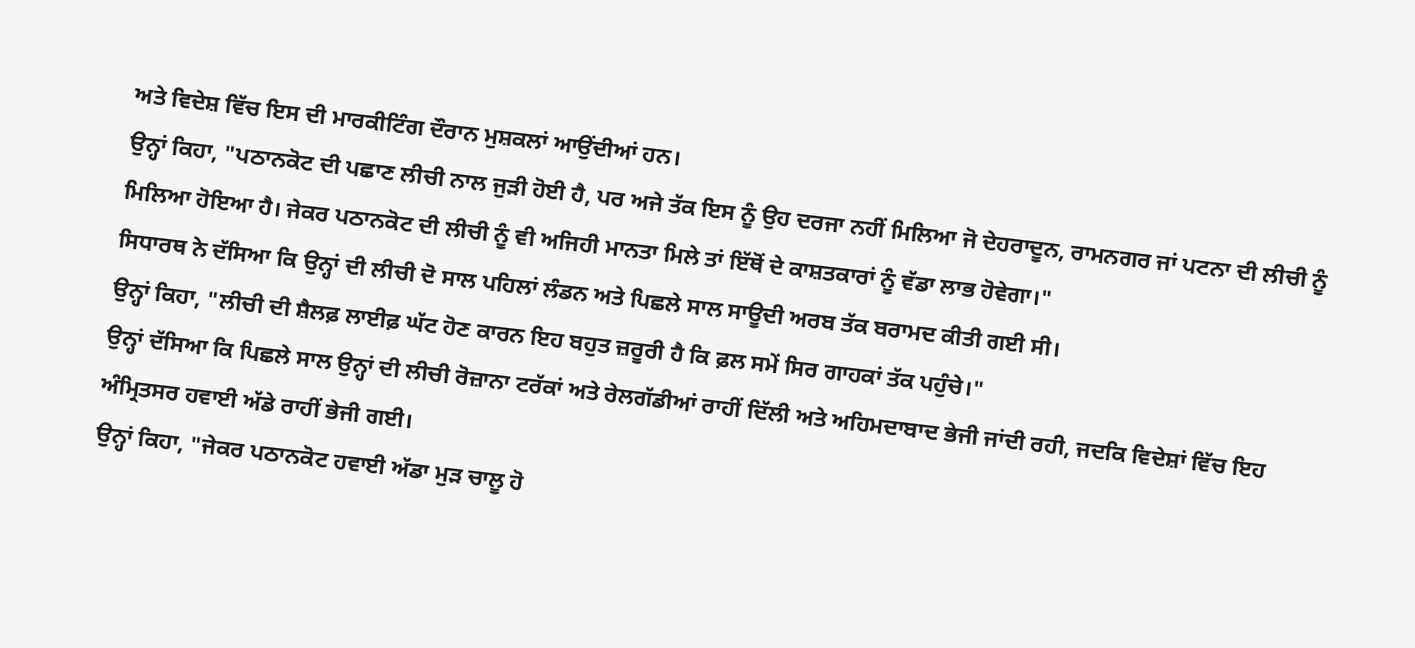ਅਤੇ ਵਿਦੇਸ਼ ਵਿੱਚ ਇਸ ਦੀ ਮਾਰਕੀਟਿੰਗ ਦੌਰਾਨ ਮੁਸ਼ਕਲਾਂ ਆਉਂਦੀਆਂ ਹਨ।
ਉਨ੍ਹਾਂ ਕਿਹਾ, "ਪਠਾਨਕੋਟ ਦੀ ਪਛਾਣ ਲੀਚੀ ਨਾਲ ਜੁੜੀ ਹੋਈ ਹੈ, ਪਰ ਅਜੇ ਤੱਕ ਇਸ ਨੂੰ ਉਹ ਦਰਜਾ ਨਹੀਂ ਮਿਲਿਆ ਜੋ ਦੇਹਰਾਦੂਨ, ਰਾਮਨਗਰ ਜਾਂ ਪਟਨਾ ਦੀ ਲੀਚੀ ਨੂੰ ਮਿਲਿਆ ਹੋਇਆ ਹੈ। ਜੇਕਰ ਪਠਾਨਕੋਟ ਦੀ ਲੀਚੀ ਨੂੰ ਵੀ ਅਜਿਹੀ ਮਾਨਤਾ ਮਿਲੇ ਤਾਂ ਇੱਥੋਂ ਦੇ ਕਾਸ਼ਤਕਾਰਾਂ ਨੂੰ ਵੱਡਾ ਲਾਭ ਹੋਵੇਗਾ।"
ਸਿਧਾਰਥ ਨੇ ਦੱਸਿਆ ਕਿ ਉਨ੍ਹਾਂ ਦੀ ਲੀਚੀ ਦੋ ਸਾਲ ਪਹਿਲਾਂ ਲੰਡਨ ਅਤੇ ਪਿਛਲੇ ਸਾਲ ਸਾਊਦੀ ਅਰਬ ਤੱਕ ਬਰਾਮਦ ਕੀਤੀ ਗਈ ਸੀ।
ਉਨ੍ਹਾਂ ਕਿਹਾ, "ਲੀਚੀ ਦੀ ਸ਼ੈਲਫ਼ ਲਾਈਫ਼ ਘੱਟ ਹੋਣ ਕਾਰਨ ਇਹ ਬਹੁਤ ਜ਼ਰੂਰੀ ਹੈ ਕਿ ਫ਼ਲ ਸਮੇਂ ਸਿਰ ਗਾਹਕਾਂ ਤੱਕ ਪਹੁੰਚੇ।"
ਉਨ੍ਹਾਂ ਦੱਸਿਆ ਕਿ ਪਿਛਲੇ ਸਾਲ ਉਨ੍ਹਾਂ ਦੀ ਲੀਚੀ ਰੋਜ਼ਾਨਾ ਟਰੱਕਾਂ ਅਤੇ ਰੇਲਗੱਡੀਆਂ ਰਾਹੀਂ ਦਿੱਲੀ ਅਤੇ ਅਹਿਮਦਾਬਾਦ ਭੇਜੀ ਜਾਂਦੀ ਰਹੀ, ਜਦਕਿ ਵਿਦੇਸ਼ਾਂ ਵਿੱਚ ਇਹ ਅੰਮ੍ਰਿਤਸਰ ਹਵਾਈ ਅੱਡੇ ਰਾਹੀਂ ਭੇਜੀ ਗਈ।
ਉਨ੍ਹਾਂ ਕਿਹਾ, "ਜੇਕਰ ਪਠਾਨਕੋਟ ਹਵਾਈ ਅੱਡਾ ਮੁੜ ਚਾਲੂ ਹੋ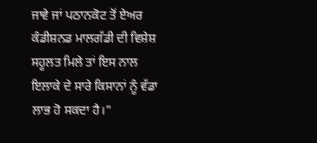ਜਾਵੇ ਜਾਂ ਪਠਾਨਕੋਟ ਤੋਂ ਏਅਰ ਕੰਡੀਸ਼ਨਡ ਮਾਲਗੱਡੀ ਦੀ ਵਿਸ਼ੇਸ਼ ਸਹੂਲਤ ਮਿਲੇ ਤਾਂ ਇਸ ਨਾਲ ਇਲਾਕੇ ਦੇ ਸਾਰੇ ਕਿਸਾਨਾਂ ਨੂੰ ਵੱਡਾ ਲਾਭ ਹੋ ਸਕਦਾ ਹੈ।"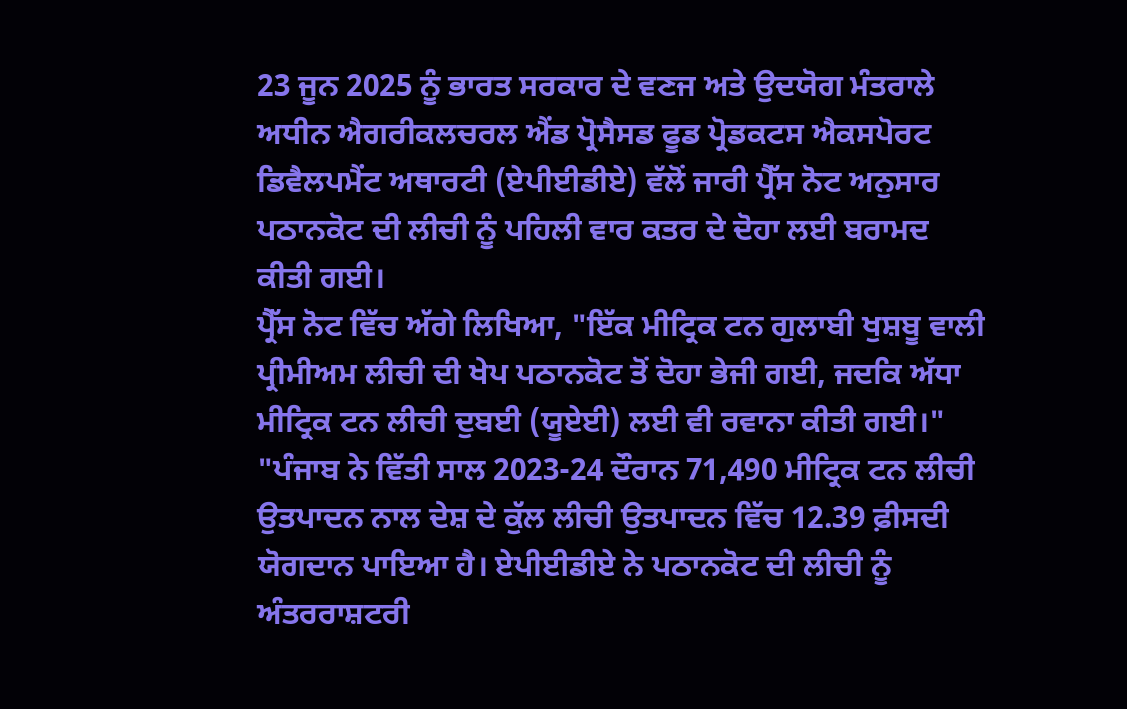23 ਜੂਨ 2025 ਨੂੰ ਭਾਰਤ ਸਰਕਾਰ ਦੇ ਵਣਜ ਅਤੇ ਉਦਯੋਗ ਮੰਤਰਾਲੇ ਅਧੀਨ ਐਗਰੀਕਲਚਰਲ ਐਂਡ ਪ੍ਰੋਸੈਸਡ ਫੂਡ ਪ੍ਰੋਡਕਟਸ ਐਕਸਪੋਰਟ ਡਿਵੈਲਪਮੈਂਟ ਅਥਾਰਟੀ (ਏਪੀਈਡੀਏ) ਵੱਲੋਂ ਜਾਰੀ ਪ੍ਰੈੱਸ ਨੋਟ ਅਨੁਸਾਰ ਪਠਾਨਕੋਟ ਦੀ ਲੀਚੀ ਨੂੰ ਪਹਿਲੀ ਵਾਰ ਕਤਰ ਦੇ ਦੋਹਾ ਲਈ ਬਰਾਮਦ ਕੀਤੀ ਗਈ।
ਪ੍ਰੈੱਸ ਨੋਟ ਵਿੱਚ ਅੱਗੇ ਲਿਖਿਆ, "ਇੱਕ ਮੀਟ੍ਰਿਕ ਟਨ ਗੁਲਾਬੀ ਖੁਸ਼ਬੂ ਵਾਲੀ ਪ੍ਰੀਮੀਅਮ ਲੀਚੀ ਦੀ ਖੇਪ ਪਠਾਨਕੋਟ ਤੋਂ ਦੋਹਾ ਭੇਜੀ ਗਈ, ਜਦਕਿ ਅੱਧਾ ਮੀਟ੍ਰਿਕ ਟਨ ਲੀਚੀ ਦੁਬਈ (ਯੂਏਈ) ਲਈ ਵੀ ਰਵਾਨਾ ਕੀਤੀ ਗਈ।"
"ਪੰਜਾਬ ਨੇ ਵਿੱਤੀ ਸਾਲ 2023-24 ਦੌਰਾਨ 71,490 ਮੀਟ੍ਰਿਕ ਟਨ ਲੀਚੀ ਉਤਪਾਦਨ ਨਾਲ ਦੇਸ਼ ਦੇ ਕੁੱਲ ਲੀਚੀ ਉਤਪਾਦਨ ਵਿੱਚ 12.39 ਫ਼ੀਸਦੀ ਯੋਗਦਾਨ ਪਾਇਆ ਹੈ। ਏਪੀਈਡੀਏ ਨੇ ਪਠਾਨਕੋਟ ਦੀ ਲੀਚੀ ਨੂੰ ਅੰਤਰਰਾਸ਼ਟਰੀ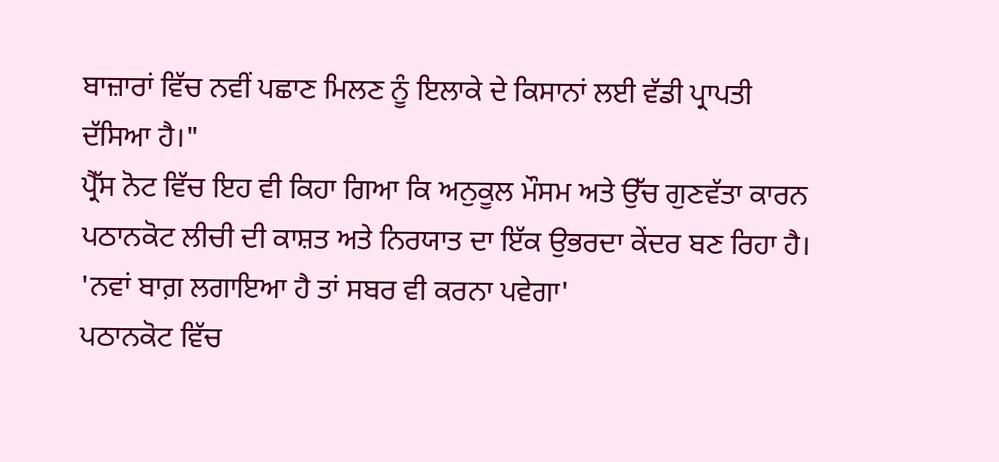ਬਾਜ਼ਾਰਾਂ ਵਿੱਚ ਨਵੀਂ ਪਛਾਣ ਮਿਲਣ ਨੂੰ ਇਲਾਕੇ ਦੇ ਕਿਸਾਨਾਂ ਲਈ ਵੱਡੀ ਪ੍ਰਾਪਤੀ ਦੱਸਿਆ ਹੈ।"
ਪ੍ਰੈੱਸ ਨੋਟ ਵਿੱਚ ਇਹ ਵੀ ਕਿਹਾ ਗਿਆ ਕਿ ਅਨੁਕੂਲ ਮੌਸਮ ਅਤੇ ਉੱਚ ਗੁਣਵੱਤਾ ਕਾਰਨ ਪਠਾਨਕੋਟ ਲੀਚੀ ਦੀ ਕਾਸ਼ਤ ਅਤੇ ਨਿਰਯਾਤ ਦਾ ਇੱਕ ਉਭਰਦਾ ਕੇਂਦਰ ਬਣ ਰਿਹਾ ਹੈ।
'ਨਵਾਂ ਬਾਗ਼ ਲਗਾਇਆ ਹੈ ਤਾਂ ਸਬਰ ਵੀ ਕਰਨਾ ਪਵੇਗਾ'
ਪਠਾਨਕੋਟ ਵਿੱਚ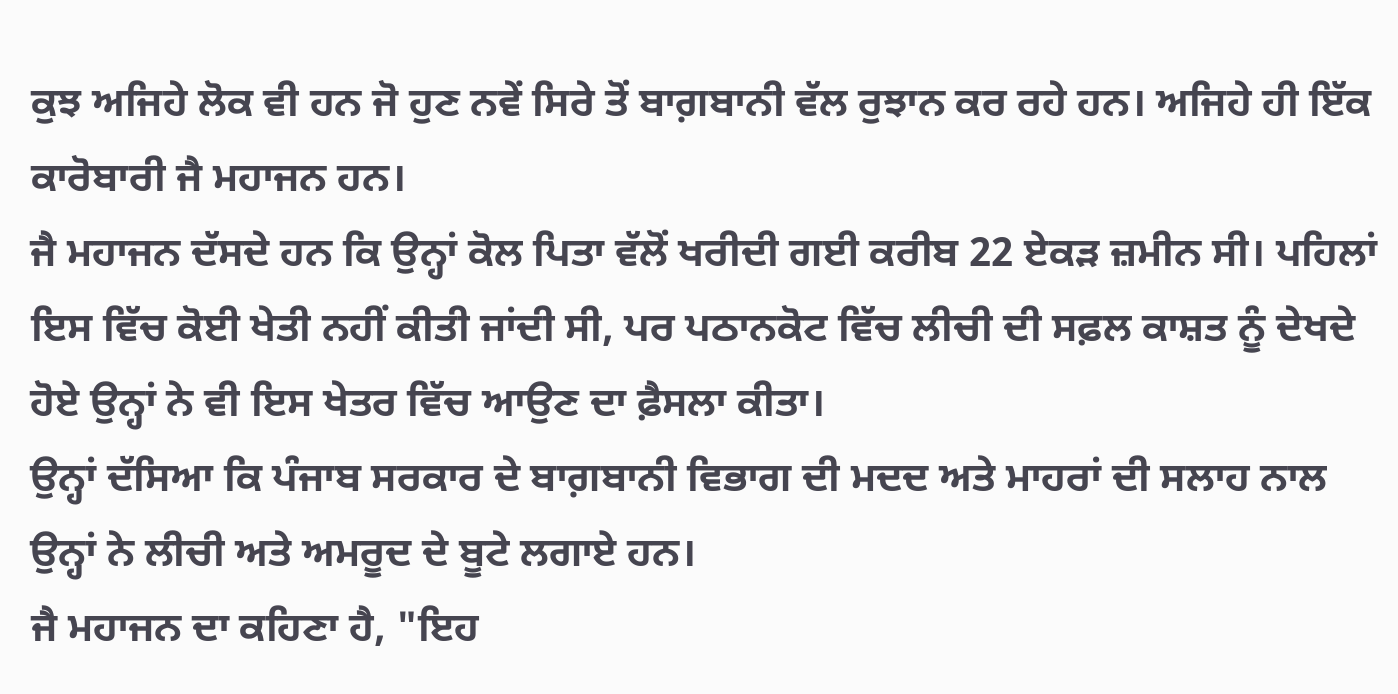ਕੁਝ ਅਜਿਹੇ ਲੋਕ ਵੀ ਹਨ ਜੋ ਹੁਣ ਨਵੇਂ ਸਿਰੇ ਤੋਂ ਬਾਗ਼ਬਾਨੀ ਵੱਲ ਰੁਝਾਨ ਕਰ ਰਹੇ ਹਨ। ਅਜਿਹੇ ਹੀ ਇੱਕ ਕਾਰੋਬਾਰੀ ਜੈ ਮਹਾਜਨ ਹਨ।
ਜੈ ਮਹਾਜਨ ਦੱਸਦੇ ਹਨ ਕਿ ਉਨ੍ਹਾਂ ਕੋਲ ਪਿਤਾ ਵੱਲੋਂ ਖਰੀਦੀ ਗਈ ਕਰੀਬ 22 ਏਕੜ ਜ਼ਮੀਨ ਸੀ। ਪਹਿਲਾਂ ਇਸ ਵਿੱਚ ਕੋਈ ਖੇਤੀ ਨਹੀਂ ਕੀਤੀ ਜਾਂਦੀ ਸੀ, ਪਰ ਪਠਾਨਕੋਟ ਵਿੱਚ ਲੀਚੀ ਦੀ ਸਫ਼ਲ ਕਾਸ਼ਤ ਨੂੰ ਦੇਖਦੇ ਹੋਏ ਉਨ੍ਹਾਂ ਨੇ ਵੀ ਇਸ ਖੇਤਰ ਵਿੱਚ ਆਉਣ ਦਾ ਫ਼ੈਸਲਾ ਕੀਤਾ।
ਉਨ੍ਹਾਂ ਦੱਸਿਆ ਕਿ ਪੰਜਾਬ ਸਰਕਾਰ ਦੇ ਬਾਗ਼ਬਾਨੀ ਵਿਭਾਗ ਦੀ ਮਦਦ ਅਤੇ ਮਾਹਰਾਂ ਦੀ ਸਲਾਹ ਨਾਲ ਉਨ੍ਹਾਂ ਨੇ ਲੀਚੀ ਅਤੇ ਅਮਰੂਦ ਦੇ ਬੂਟੇ ਲਗਾਏ ਹਨ।
ਜੈ ਮਹਾਜਨ ਦਾ ਕਹਿਣਾ ਹੈ, "ਇਹ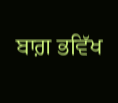ਬਾਗ਼ ਭਵਿੱਖ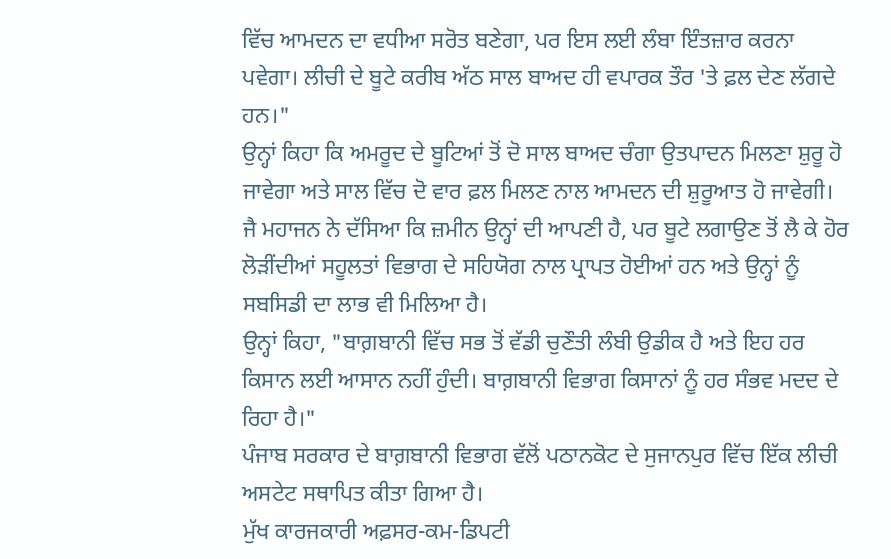ਵਿੱਚ ਆਮਦਨ ਦਾ ਵਧੀਆ ਸਰੋਤ ਬਣੇਗਾ, ਪਰ ਇਸ ਲਈ ਲੰਬਾ ਇੰਤਜ਼ਾਰ ਕਰਨਾ ਪਵੇਗਾ। ਲੀਚੀ ਦੇ ਬੂਟੇ ਕਰੀਬ ਅੱਠ ਸਾਲ ਬਾਅਦ ਹੀ ਵਪਾਰਕ ਤੌਰ 'ਤੇ ਫ਼ਲ ਦੇਣ ਲੱਗਦੇ ਹਨ।"
ਉਨ੍ਹਾਂ ਕਿਹਾ ਕਿ ਅਮਰੂਦ ਦੇ ਬੂਟਿਆਂ ਤੋਂ ਦੋ ਸਾਲ ਬਾਅਦ ਚੰਗਾ ਉਤਪਾਦਨ ਮਿਲਣਾ ਸ਼ੁਰੂ ਹੋ ਜਾਵੇਗਾ ਅਤੇ ਸਾਲ ਵਿੱਚ ਦੋ ਵਾਰ ਫ਼ਲ ਮਿਲਣ ਨਾਲ ਆਮਦਨ ਦੀ ਸ਼ੁਰੂਆਤ ਹੋ ਜਾਵੇਗੀ।
ਜੈ ਮਹਾਜਨ ਨੇ ਦੱਸਿਆ ਕਿ ਜ਼ਮੀਨ ਉਨ੍ਹਾਂ ਦੀ ਆਪਣੀ ਹੈ, ਪਰ ਬੂਟੇ ਲਗਾਉਣ ਤੋਂ ਲੈ ਕੇ ਹੋਰ ਲੋੜੀਂਦੀਆਂ ਸਹੂਲਤਾਂ ਵਿਭਾਗ ਦੇ ਸਹਿਯੋਗ ਨਾਲ ਪ੍ਰਾਪਤ ਹੋਈਆਂ ਹਨ ਅਤੇ ਉਨ੍ਹਾਂ ਨੂੰ ਸਬਸਿਡੀ ਦਾ ਲਾਭ ਵੀ ਮਿਲਿਆ ਹੈ।
ਉਨ੍ਹਾਂ ਕਿਹਾ, "ਬਾਗ਼ਬਾਨੀ ਵਿੱਚ ਸਭ ਤੋਂ ਵੱਡੀ ਚੁਣੌਤੀ ਲੰਬੀ ਉਡੀਕ ਹੈ ਅਤੇ ਇਹ ਹਰ ਕਿਸਾਨ ਲਈ ਆਸਾਨ ਨਹੀਂ ਹੁੰਦੀ। ਬਾਗ਼ਬਾਨੀ ਵਿਭਾਗ ਕਿਸਾਨਾਂ ਨੂੰ ਹਰ ਸੰਭਵ ਮਦਦ ਦੇ ਰਿਹਾ ਹੈ।"
ਪੰਜਾਬ ਸਰਕਾਰ ਦੇ ਬਾਗ਼ਬਾਨੀ ਵਿਭਾਗ ਵੱਲੋਂ ਪਠਾਨਕੋਟ ਦੇ ਸੁਜਾਨਪੁਰ ਵਿੱਚ ਇੱਕ ਲੀਚੀ ਅਸਟੇਟ ਸਥਾਪਿਤ ਕੀਤਾ ਗਿਆ ਹੈ।
ਮੁੱਖ ਕਾਰਜਕਾਰੀ ਅਫ਼ਸਰ-ਕਮ-ਡਿਪਟੀ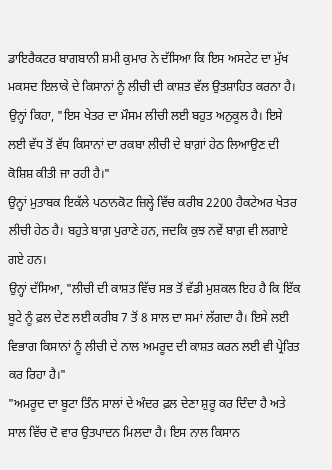ਡਾਇਰੈਕਟਰ ਬਾਗਬਾਨੀ ਸ਼ਮੀ ਕੁਮਾਰ ਨੇ ਦੱਸਿਆ ਕਿ ਇਸ ਅਸਟੇਟ ਦਾ ਮੁੱਖ ਮਕਸਦ ਇਲਾਕੇ ਦੇ ਕਿਸਾਨਾਂ ਨੂੰ ਲੀਚੀ ਦੀ ਕਾਸ਼ਤ ਵੱਲ ਉਤਸ਼ਾਹਿਤ ਕਰਨਾ ਹੈ।
ਉਨ੍ਹਾਂ ਕਿਹਾ, "ਇਸ ਖੇਤਰ ਦਾ ਮੌਸਮ ਲੀਚੀ ਲਈ ਬਹੁਤ ਅਨੁਕੂਲ ਹੈ। ਇਸੇ ਲਈ ਵੱਧ ਤੋਂ ਵੱਧ ਕਿਸਾਨਾਂ ਦਾ ਰਕਬਾ ਲੀਚੀ ਦੇ ਬਾਗ਼ਾਂ ਹੇਠ ਲਿਆਉਣ ਦੀ ਕੋਸ਼ਿਸ਼ ਕੀਤੀ ਜਾ ਰਹੀ ਹੈ।"
ਉਨ੍ਹਾਂ ਮੁਤਾਬਕ ਇਕੱਲੇ ਪਠਾਨਕੋਟ ਜ਼ਿਲ੍ਹੇ ਵਿੱਚ ਕਰੀਬ 2200 ਹੈਕਟੇਅਰ ਖੇਤਰ ਲੀਚੀ ਹੇਠ ਹੈ। ਬਹੁਤੇ ਬਾਗ਼ ਪੁਰਾਣੇ ਹਨ, ਜਦਕਿ ਕੁਝ ਨਵੇਂ ਬਾਗ਼ ਵੀ ਲਗਾਏ ਗਏ ਹਨ।
ਉਨ੍ਹਾਂ ਦੱਸਿਆ, "ਲੀਚੀ ਦੀ ਕਾਸ਼ਤ ਵਿੱਚ ਸਭ ਤੋਂ ਵੱਡੀ ਮੁਸ਼ਕਲ ਇਹ ਹੈ ਕਿ ਇੱਕ ਬੂਟੇ ਨੂੰ ਫ਼ਲ ਦੇਣ ਲਈ ਕਰੀਬ 7 ਤੋਂ 8 ਸਾਲ ਦਾ ਸਮਾਂ ਲੱਗਦਾ ਹੈ। ਇਸੇ ਲਈ ਵਿਭਾਗ ਕਿਸਾਨਾਂ ਨੂੰ ਲੀਚੀ ਦੇ ਨਾਲ ਅਮਰੂਦ ਦੀ ਕਾਸ਼ਤ ਕਰਨ ਲਈ ਵੀ ਪ੍ਰੇਰਿਤ ਕਰ ਰਿਹਾ ਹੈ।"
"ਅਮਰੂਦ ਦਾ ਬੂਟਾ ਤਿੰਨ ਸਾਲਾਂ ਦੇ ਅੰਦਰ ਫ਼ਲ ਦੇਣਾ ਸ਼ੁਰੂ ਕਰ ਦਿੰਦਾ ਹੈ ਅਤੇ ਸਾਲ ਵਿੱਚ ਦੋ ਵਾਰ ਉਤਪਾਦਨ ਮਿਲਦਾ ਹੈ। ਇਸ ਨਾਲ ਕਿਸਾਨ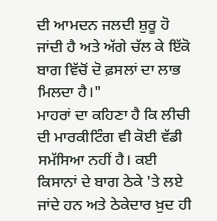ਦੀ ਆਮਦਨ ਜਲਦੀ ਸ਼ੁਰੂ ਹੋ ਜਾਂਦੀ ਹੈ ਅਤੇ ਅੱਗੇ ਚੱਲ ਕੇ ਇੱਕੋ ਬਾਗ ਵਿੱਚੋਂ ਦੋ ਫ਼ਸਲਾਂ ਦਾ ਲਾਭ ਮਿਲਦਾ ਹੈ।"
ਮਾਹਰਾਂ ਦਾ ਕਹਿਣਾ ਹੈ ਕਿ ਲੀਚੀ ਦੀ ਮਾਰਕੀਟਿੰਗ ਵੀ ਕੋਈ ਵੱਡੀ ਸਮੱਸਿਆ ਨਹੀਂ ਹੈ। ਕਈ ਕਿਸਾਨਾਂ ਦੇ ਬਾਗ ਠੇਕੇ 'ਤੇ ਲਏ ਜਾਂਦੇ ਹਨ ਅਤੇ ਠੇਕੇਦਾਰ ਖ਼ੁਦ ਹੀ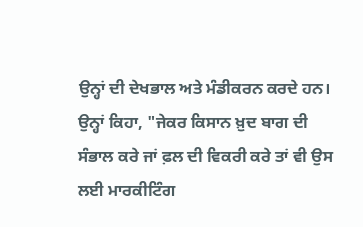ਉਨ੍ਹਾਂ ਦੀ ਦੇਖਭਾਲ ਅਤੇ ਮੰਡੀਕਰਨ ਕਰਦੇ ਹਨ।
ਉਨ੍ਹਾਂ ਕਿਹਾ, "ਜੇਕਰ ਕਿਸਾਨ ਖ਼ੁਦ ਬਾਗ ਦੀ ਸੰਭਾਲ ਕਰੇ ਜਾਂ ਫ਼ਲ ਦੀ ਵਿਕਰੀ ਕਰੇ ਤਾਂ ਵੀ ਉਸ ਲਈ ਮਾਰਕੀਟਿੰਗ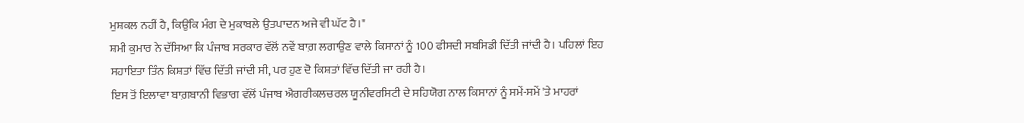ਮੁਸ਼ਕਲ ਨਹੀਂ ਹੈ, ਕਿਉਂਕਿ ਮੰਗ ਦੇ ਮੁਕਾਬਲੇ ਉਤਪਾਦਨ ਅਜੇ ਵੀ ਘੱਟ ਹੈ।"
ਸ਼ਮੀ ਕੁਮਾਰ ਨੇ ਦੱਸਿਆ ਕਿ ਪੰਜਾਬ ਸਰਕਾਰ ਵੱਲੋਂ ਨਵੇਂ ਬਾਗ਼ ਲਗਾਉਣ ਵਾਲੇ ਕਿਸਾਨਾਂ ਨੂੰ 100 ਫੀਸਦੀ ਸਬਸਿਡੀ ਦਿੱਤੀ ਜਾਂਦੀ ਹੈ। ਪਹਿਲਾਂ ਇਹ ਸਹਾਇਤਾ ਤਿੰਨ ਕਿਸ਼ਤਾਂ ਵਿੱਚ ਦਿੱਤੀ ਜਾਂਦੀ ਸੀ, ਪਰ ਹੁਣ ਦੋ ਕਿਸ਼ਤਾਂ ਵਿੱਚ ਦਿੱਤੀ ਜਾ ਰਹੀ ਹੈ।
ਇਸ ਤੋਂ ਇਲਾਵਾ ਬਾਗ਼ਬਾਨੀ ਵਿਭਾਗ ਵੱਲੋਂ ਪੰਜਾਬ ਐਗਰੀਕਲਚਰਲ ਯੂਨੀਵਰਸਿਟੀ ਦੇ ਸਹਿਯੋਗ ਨਾਲ ਕਿਸਾਨਾਂ ਨੂੰ ਸਮੇਂ-ਸਮੇਂ 'ਤੇ ਮਾਹਰਾਂ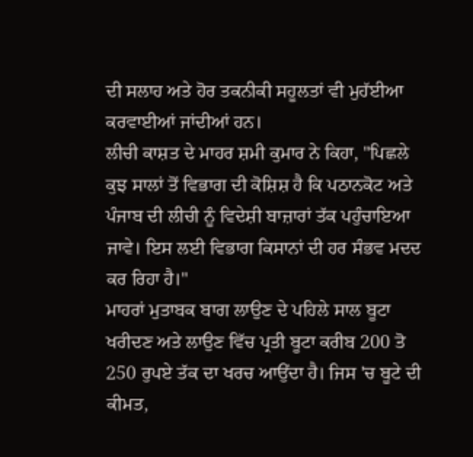ਦੀ ਸਲਾਹ ਅਤੇ ਹੋਰ ਤਕਨੀਕੀ ਸਹੂਲਤਾਂ ਵੀ ਮੁਹੱਈਆ ਕਰਵਾਈਆਂ ਜਾਂਦੀਆਂ ਹਨ।
ਲੀਚੀ ਕਾਸ਼ਤ ਦੇ ਮਾਹਰ ਸ਼ਮੀ ਕੁਮਾਰ ਨੇ ਕਿਹਾ, "ਪਿਛਲੇ ਕੁਝ ਸਾਲਾਂ ਤੋਂ ਵਿਭਾਗ ਦੀ ਕੋਸ਼ਿਸ਼ ਹੈ ਕਿ ਪਠਾਨਕੋਟ ਅਤੇ ਪੰਜਾਬ ਦੀ ਲੀਚੀ ਨੂੰ ਵਿਦੇਸ਼ੀ ਬਾਜ਼ਾਰਾਂ ਤੱਕ ਪਹੁੰਚਾਇਆ ਜਾਵੇ। ਇਸ ਲਈ ਵਿਭਾਗ ਕਿਸਾਨਾਂ ਦੀ ਹਰ ਸੰਭਵ ਮਦਦ ਕਰ ਰਿਹਾ ਹੈ।"
ਮਾਹਰਾਂ ਮੁਤਾਬਕ ਬਾਗ ਲਾਉਣ ਦੇ ਪਹਿਲੇ ਸਾਲ ਬੂਟਾ ਖਰੀਦਣ ਅਤੇ ਲਾਉਣ ਵਿੱਚ ਪ੍ਰਤੀ ਬੂਟਾ ਕਰੀਬ 200 ਤੋ 250 ਰੁਪਏ ਤੱਕ ਦਾ ਖਰਚ ਆਉਂਦਾ ਹੈ। ਜਿਸ 'ਚ ਬੂਟੇ ਦੀ ਕੀਮਤ,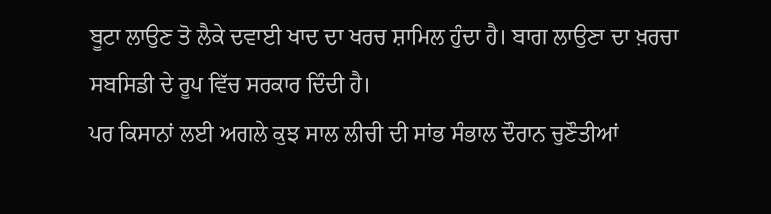ਬੂਟਾ ਲਾਉਣ ਤੋ ਲੈਕੇ ਦਵਾਈ ਖਾਦ ਦਾ ਖਰਚ ਸ਼ਾਮਿਲ ਹੁੰਦਾ ਹੈ। ਬਾਗ ਲਾਉਣਾ ਦਾ ਖ਼ਰਚਾ ਸਬਸਿਡੀ ਦੇ ਰੂਪ ਵਿੱਚ ਸਰਕਾਰ ਦਿੰਦੀ ਹੈ।
ਪਰ ਕਿਸਾਨਾਂ ਲਈ ਅਗਲੇ ਕੁਝ ਸਾਲ ਲੀਚੀ ਦੀ ਸਾਂਭ ਸੰਭਾਲ ਦੌਰਾਨ ਚੁਣੌਤੀਆਂ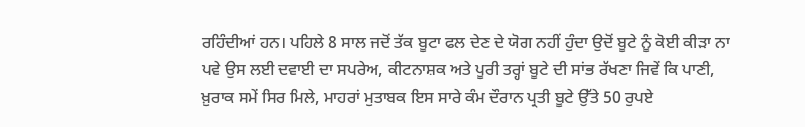ਰਹਿੰਦੀਆਂ ਹਨ। ਪਹਿਲੇ 8 ਸਾਲ ਜਦੋਂ ਤੱਕ ਬੂਟਾ ਫਲ ਦੇਣ ਦੇ ਯੋਗ ਨਹੀਂ ਹੁੰਦਾ ਉਦੋਂ ਬੂਟੇ ਨੂੰ ਕੋਈ ਕੀੜਾ ਨਾ ਪਵੇ ਉਸ ਲਈ ਦਵਾਈ ਦਾ ਸਪਰੇਅ, ਕੀਟਨਾਸ਼ਕ ਅਤੇ ਪੂਰੀ ਤਰ੍ਹਾਂ ਬੂਟੇ ਦੀ ਸਾਂਭ ਰੱਖਣਾ ਜਿਵੇਂ ਕਿ ਪਾਣੀ, ਖ਼ੁਰਾਕ ਸਮੇਂ ਸਿਰ ਮਿਲੇ, ਮਾਹਰਾਂ ਮੁਤਾਬਕ ਇਸ ਸਾਰੇ ਕੰਮ ਦੌਰਾਨ ਪ੍ਰਤੀ ਬੂਟੇ ਉੱਤੇ 50 ਰੁਪਏ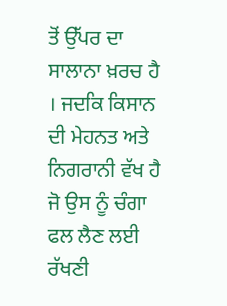ਤੋਂ ਉੱਪਰ ਦਾ ਸਾਲਾਨਾ ਖ਼ਰਚ ਹੈ । ਜਦਕਿ ਕਿਸਾਨ ਦੀ ਮੇਹਨਤ ਅਤੇ ਨਿਗਰਾਨੀ ਵੱਖ ਹੈ ਜੋ ਉਸ ਨੂੰ ਚੰਗਾ ਫਲ ਲੈਣ ਲਈ ਰੱਖਣੀ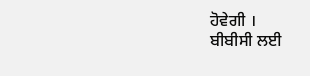ਹੋਵੇਗੀ ।
ਬੀਬੀਸੀ ਲਈ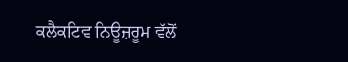ਕਲੈਕਟਿਵ ਨਿਊਜ਼ਰੂਮ ਵੱਲੋਂ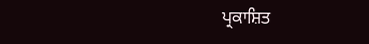ਪ੍ਰਕਾਸ਼ਿਤ